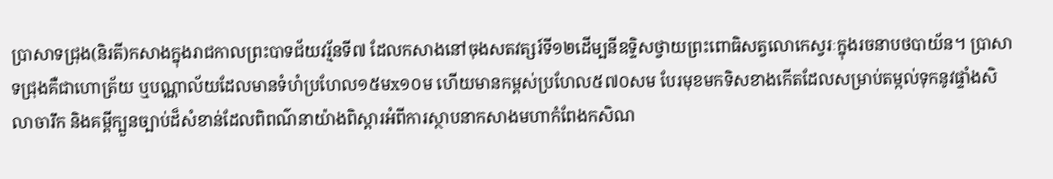ប្រាសាទជ្រុង(និរតី)កសាងក្នុងរាជកាលព្រះបាទជ័យវរ្ម័នទី៧ ដែលកសាងនៅចុងសតវត្សរ៍ទី១២ដើម្បនីឧទ្ទិសថ្វាយព្រះពោធិសត្វលោកេស្វរៈក្នុងរចនាបថបាយ័ន។ ប្រាសាទជ្រុងគឺជាហោត្រ័យ ឬបណ្ណាល័យដែលមានទំហំប្រហែល១៥មx១០ម ហើយមានកម្ពស់ប្រហែល៥៧០សម បែរមុខមកទិសខាងកើតដែលសម្រាប់តម្កល់ទុកនូវផ្ទាំងសិលាចារឹក និងគម្ពីក្បួនច្បាប់ដ៏សំខាន់ដែលពិពណ៌នាយ៉ាងពិស្តារអំពីការស្ថាបនាកសាងមហាកំពែងកសិណ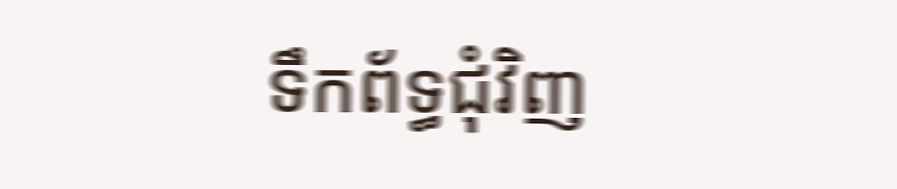ទឹកព័ទ្ធជុំវិញ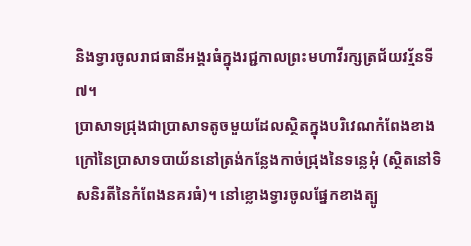និងទ្វារចូលរាជធានីអង្គរធំក្នុងរជ្ជកាលព្រះមហាវីរក្សត្រជ័យវរ្ម័នទី៧។
ប្រាសាទជ្រុងជាប្រាសាទតូចមួយដែលស្ថិតក្នុងបរិវេណកំពែងខាងក្រៅនៃប្រាសាទបាយ័ននៅត្រង់កន្លែងកាច់ជ្រុងនៃទន្លេអុំ (ស្ថិតនៅទិសនិរតីនៃកំពែងនគរធំ)។ នៅខ្លោងទ្វារចូលផ្នែកខាងត្បូ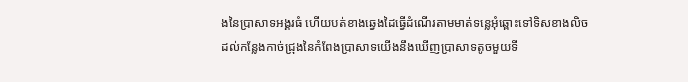ងនៃប្រាសាទអង្គរធំ ហើយបត់ខាងឆ្វេងដៃធ្វើដំណើរតាមមាត់ទន្លេអុំឆ្ពោះទៅទិសខាងលិចដល់កន្លែងកាច់ជ្រុងនៃកំពែងប្រាសាទយើងនឹងឃើញប្រាសាទតូចមួយទី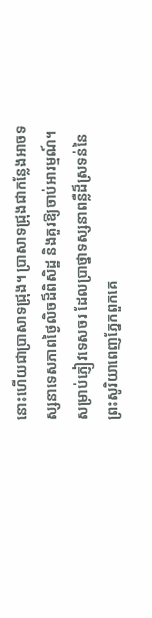នោះហើយជាប្រាសាទជ្រុង។ ប្រាសាទជ្រុងជាកន្លែងអាចទស្សនាទេសភាពថ្ងៃលិចដ៏ពិសិដ្ឋ និងគួរឱ្យចាប់អារម្មណ៍។
សម្រាប់ភ្ញៀវទេសចរ ដែលប្រាថ្នាទស្សនាពន្លឺដ៏ស្រទន់នៃព្រះសូរិយាពេញភ្នែកពួកគេ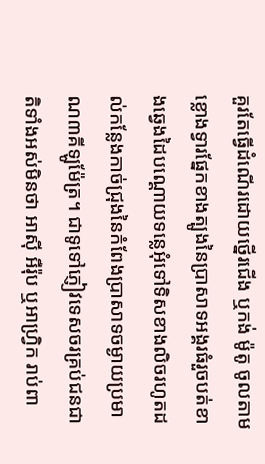គួរតែធ្វើដំណើរដោយថ្នើរជើង ឬកង់ ម៉ូតូ ចូលតាមខ្លោងទ្វារផ្នែកខាងត្បូងនៃប្រាសាទអង្គរធំរួចបត់ខាងឆ្វេងដៃបណ្ដោយទន្លេអុំទៅទិសខាងលិចរហូតដល់កន្លែងកាច់ជ្រុងនៃកំពែងប្រាសាទចម្ងាយប្រមាណ៣គីឡូម៉ែត្រ។ ជាទូទៅភ្ញៀវទេសចរគ្រប់ជនជាតិទាំងអស់មិនថា អាស៊ី អឺរ៉ុប ឬអាហ្រ្វិក រាប់ពា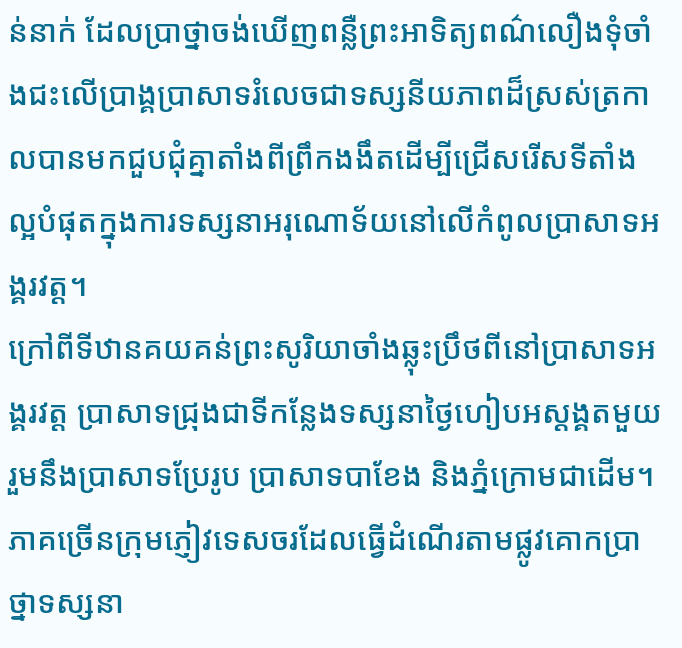ន់នាក់ ដែលប្រាថ្នាចង់ឃើញពន្លឺព្រះអាទិត្យពណ៌លឿងទុំចាំងជះលើប្រាង្គប្រាសាទរំលេចជាទស្សនីយភាពដ៏ស្រស់ត្រកាលបានមកជួបជុំគ្នាតាំងពីព្រឹកងងឹតដើម្បីជ្រើសរើសទីតាំងល្អបំផុតក្នុងការទស្សនាអរុណោទ័យនៅលើកំពូលប្រាសាទអង្គរវត្ដ។
ក្រៅពីទីឋានគយគន់ព្រះសូរិយាចាំងឆ្លុះប្រឹថពីនៅប្រាសាទអង្គរវត្ដ ប្រាសាទជ្រុងជាទីកន្លែងទស្សនាថ្ងៃហៀបអស្ដង្គតមួយរួមនឹងប្រាសាទប្រែរូប ប្រាសាទបាខែង និងភ្នំក្រោមជាដើម។ ភាគច្រើនក្រុមភ្ញៀវទេសចរដែលធ្វើដំណើរតាមផ្លូវគោកប្រាថ្នាទស្សនា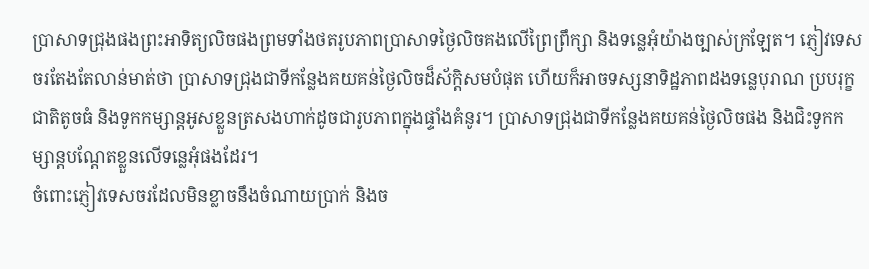ប្រាសាទជ្រុងផងព្រះអាទិត្យលិចផងព្រមទាំងថតរូបភាពប្រាសាទថ្ងៃលិចគងលើព្រៃព្រឹក្សា និងទន្លេអុំយ៉ាងច្បាស់ក្រឡែត។ ភ្ញៀវទេសចរតែងតែលាន់មាត់ថា ប្រាសាទជ្រុងជាទីកន្លែងគយគន់ថ្ងៃលិចដ៏ស័ក្ដិសមបំផុត ហើយក៏អាចទស្សនាទិដ្ឋភាពដងទន្លេបុរាណ ប្របរុក្ខជាតិតូចធំ និងទូកកម្សាន្ដអូសខ្លួនត្រសងហាក់ដូចជារូបភាពក្នុងផ្ទាំងគំនូរ។ ប្រាសាទជ្រុងជាទីកន្លែងគយគន់ថ្ងៃលិចផង និងជិះទូកកម្សាន្ដបណ្ដែតខ្លួនលើទន្លេអុំផងដែរ។
ចំពោះភ្ញៀវទេសចរដែលមិនខ្លាចនឹងចំណាយប្រាក់ និងច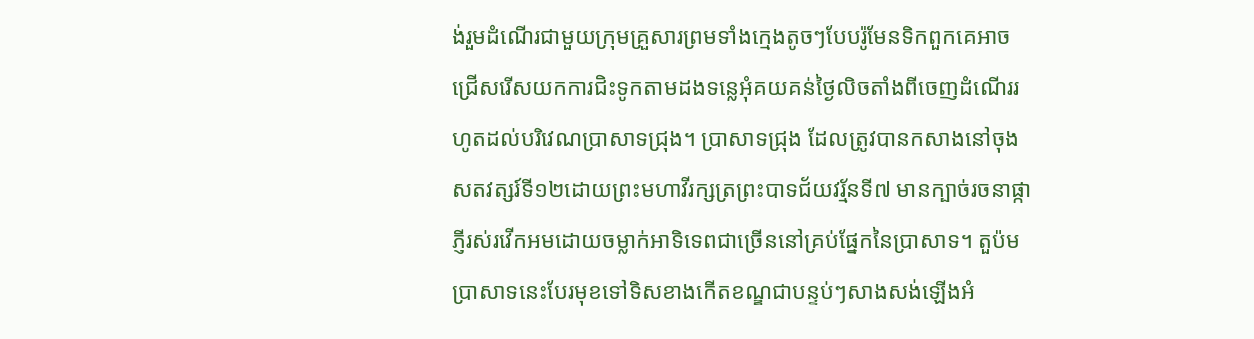ង់រួមដំណើរជាមួយក្រុមគ្រួសារព្រមទាំងក្មេងតូចៗបែបរ៉ូមែនទិកពួកគេអាចជ្រើសរើសយកការជិះទូកតាមដងទន្លេអុំគយគន់ថ្ងៃលិចតាំងពីចេញដំណើររហូតដល់បរិវេណប្រាសាទជ្រុង។ ប្រាសាទជ្រុង ដែលត្រូវបានកសាងនៅចុងសតវត្សរ៍ទី១២ដោយព្រះមហាវីរក្សត្រព្រះបាទជ័យវរ្ម័នទី៧ មានក្បាច់រចនាផ្កាភ្ញីរស់រវើកអមដោយចម្លាក់អាទិទេពជាច្រើននៅគ្រប់ផ្នែកនៃប្រាសាទ។ តួប៉មប្រាសាទនេះបែរមុខទៅទិសខាងកើតខណ្ឌជាបន្ទប់ៗសាងសង់ឡើងអំ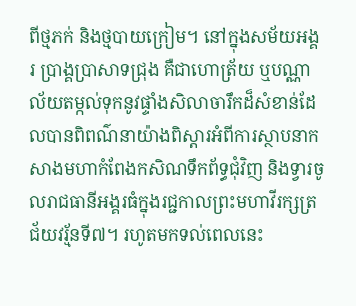ពីថ្មភក់ និងថ្មបាយក្រៀម។ នៅក្នុងសម័យអង្គរ ប្រាង្គប្រាសាទជ្រុង គឺជាហោត្រ័យ ឬបណ្ណាល័យតម្កល់ទុកនូវផ្ទាំងសិលាចារឹកដ៏សំខាន់ដែលបានពិពណ៌នាយ៉ាងពិស្តារអំពីការស្ថាបនាកសាងមហាកំពែងកសិណទឹកព័ទ្ធជុំវិញ និងទ្វារចូលរាជធានីអង្គរធំក្នុងរជ្ជកាលព្រះមហាវីរក្សត្រជ័យវរ្ម័នទី៧។ រហូតមកទល់ពេលនេះ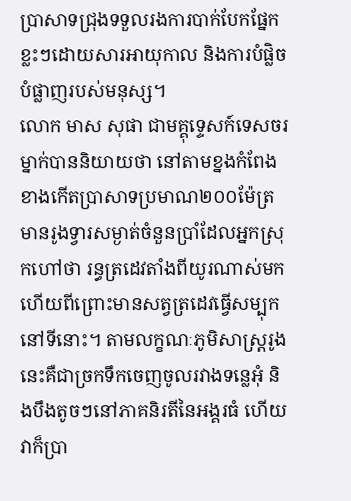ប្រាសាទជ្រុងទទួលរងការបាក់បែកផ្នែកខ្លះៗដោយសារអាយុកាល និងការបំផ្លិចបំផ្លាញរបស់មនុស្ស។
លោក មាស សុផា ជាមគ្គុទ្ទេសក៍ទេសចរម្នាក់បាននិយាយថា នៅតាមខ្នងកំពែងខាងកើតប្រាសាទប្រមាណ២០០ម៉ែត្រមានរូងទ្វារសម្ងាត់ចំនួនប្រាំដែលអ្នកស្រុកហៅថា រន្ធត្រដេវតាំងពីយូរណាស់មកហើយពីព្រោះមានសត្វត្រដេវធ្វើសម្បុកនៅទីនោះ។ តាមលក្ខណៈភូមិសាស្ត្ររូងនេះគឺជាច្រកទឹកចេញចូលរវាងទន្លេអុំ និងបឹងតូចៗនៅភាគនិរតីនៃអង្គរធំ ហើយវាក៏ប្រា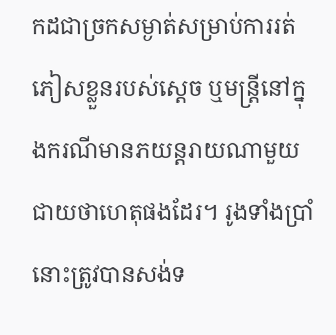កដជាច្រកសម្ងាត់សម្រាប់ការរត់ភៀសខ្លួនរបស់ស្តេច ឬមន្ត្រីនៅក្នុងករណីមានភយន្តរាយណាមួយជាយថាហេតុផងដែរ។ រូងទាំងប្រាំនោះត្រូវបានសង់ទ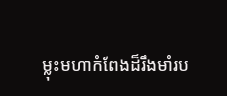ម្លុះមហាកំពែងដ៏រឹងមាំរប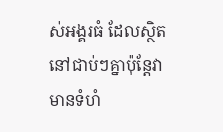ស់អង្គរធំ ដែលស្ថិតនៅជាប់ៗគ្នាប៉ុន្តែវាមានទំហំ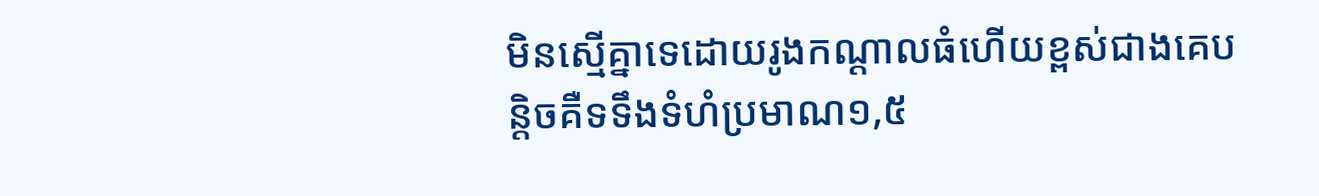មិនស្មើគ្នាទេដោយរូងកណ្តាលធំហើយខ្ពស់ជាងគេបន្តិចគឺទទឹងទំហំប្រមាណ១,៥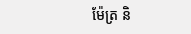ម៉ែត្រ និ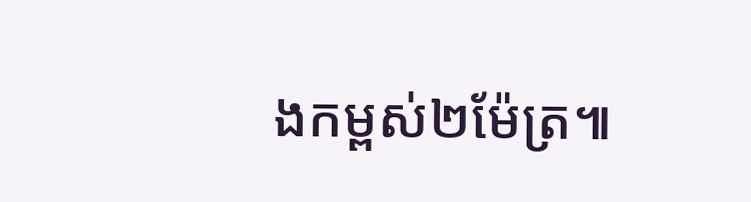ងកម្ពស់២ម៉ែត្រ៕